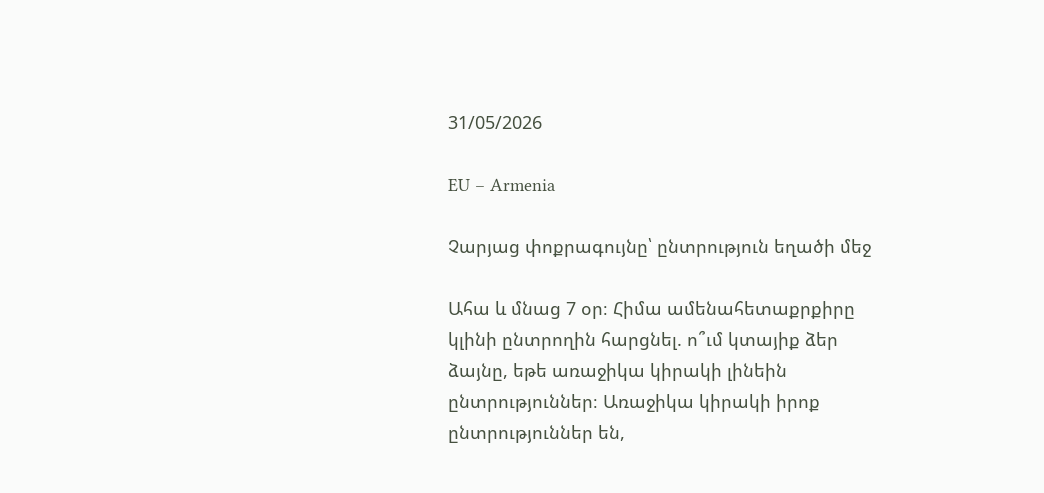31/05/2026

EU – Armenia

Չարյաց փոքրագույնը՝ ընտրություն եղածի մեջ

Ահա և մնաց 7 օր։ Հիմա ամենահետաքրքիրը կլինի ընտրողին հարցնել. ո՞ւմ կտայիք ձեր ձայնը, եթե առաջիկա կիրակի լինեին ընտրություններ։ Առաջիկա կիրակի իրոք ընտրություններ են,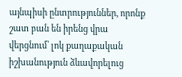այնպիսի ընտրություններ, որոնք շատ բան են իրենց վրա վերցնում՝ լոկ քաղաքական իշխանություն ձևավորելուց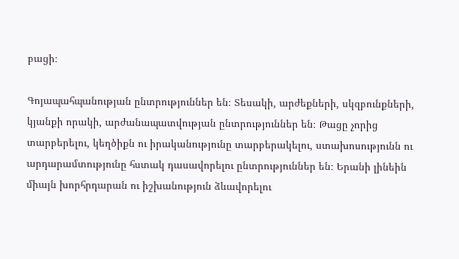բացի։

Գոյապահպանության ընտրություններ են։ Տեսակի, արժեքների, սկզբունքների, կյանքի որակի, արժանապատվության ընտրություններ են։ Թացը չորից տարբերելու, կեղծիքն ու իրականությունը տարբերակելու, ստախոսությունն ու արդարամտությունը հստակ դասավորելու ընտրություններ են։ Երանի լինեին միայն խորհրդարան ու իշխանություն ձևավորելու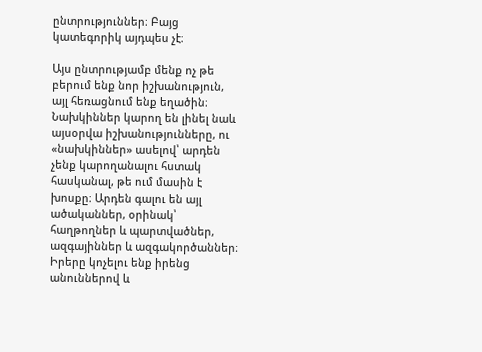ընտրություններ։ Բայց կատեգորիկ այդպես չէ։

Այս ընտրությամբ մենք ոչ թե բերում ենք նոր իշխանություն, այլ հեռացնում ենք եղածին։ Նախկիններ կարող են լինել նաև այսօրվա իշխանությունները, ու «նախկիններ» ասելով՝ արդեն չենք կարողանալու հստակ հասկանալ, թե ում մասին է խոսքը։ Արդեն գալու են այլ ածականներ, օրինակ՝ հաղթողներ և պարտվածներ, ազգայիններ և ազգակործաններ։ Իրերը կոչելու ենք իրենց անուններով և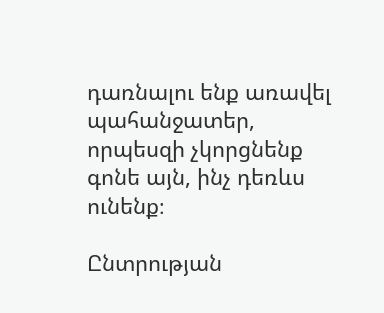դառնալու ենք առավել պահանջատեր, որպեսզի չկորցնենք գոնե այն, ինչ դեռևս ունենք։

Ընտրության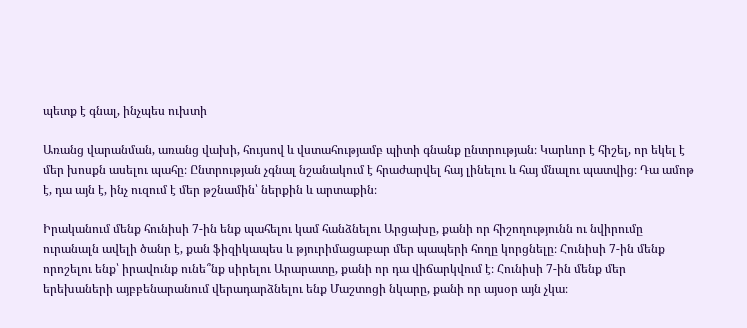պետք է գնալ, ինչպես ուխտի

Առանց վարանման, առանց վախի, հույսով և վստահությամբ պիտի գնանք ընտրության։ Կարևոր է հիշել, որ եկել է մեր խոսքն ասելու պահը։ Ընտրության չգնալ նշանակում է հրաժարվել հայ լինելու և հայ մնալու պատվից։ Դա ամոթ է, դա այն է, ինչ ուզում է մեր թշնամին՝ ներքին և արտաքին։

Իրականում մենք հունիսի 7-ին ենք պահելու կամ հանձնելու Արցախը, քանի որ հիշողությունն ու նվիրումը ուրանալն ավելի ծանր է, քան ֆիզիկապես և թյուրիմացաբար մեր պապերի հողը կորցնելը։ Հունիսի 7-ին մենք որոշելու ենք՝ իրավունք ունե՞նք սիրելու Արարատը, քանի որ դա վիճարկվում է։ Հունիսի 7-ին մենք մեր երեխաների այբբենարանում վերադարձնելու ենք Մաշտոցի նկարը, քանի որ այսօր այն չկա։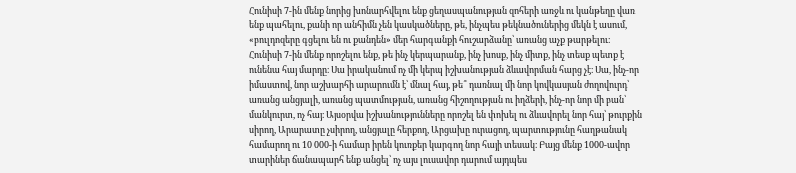Հունիսի 7-ին մենք նորից խոնարհվելու ենք ցեղասպանության զոհերի առջև ու կանթեղը վառ ենք պահելու, քանի որ անհիմն չեն կասկածները, թե, ինչպես թեկնածուներից մեկն է ասում, «բուլդոզերը գցելու են ու քանդեն» մեր հարգանքի հուշարձանը՝ առանց աչք թարթելու։ Հունիսի 7-ին մենք որոշելու ենք, թե ինչ կերպարանք, ինչ խոսք, ինչ միտք, ինչ տեսք պետք է ունենա հայ մարդը։ Սա իրականում ոչ մի կերպ իշխանության ձևավորման հարց չէ։ Սա, ինչ-որ իմաստով, նոր աշխարհի արարումն է՝ մնալ հայ, թե՞ դառնալ մի նոր կովկասյան ժողովուրդ՝ առանց անցյալի, առանց պատմության, առանց հիշողության ու իղձերի, ինչ-որ նոր մի բան՝ մանկուրտ, ոչ հայ։ Այսօրվա իշխանությունները որոշել են փոխել ու ձևավորել նոր հայ՝ թուրքին սիրող, Արարատը չսիրող, անցյալը հերքող, Արցախը ուրացող, պարտությունը հաղթանակ համարող ու 10 000-ի համար իրեն կուռքեր կարգող նոր հայի տեսակ։ Բայց մենք 1000-ավոր տարիներ ճանապարհ ենք անցել՝ ոչ այս լուսավոր դարում այդպես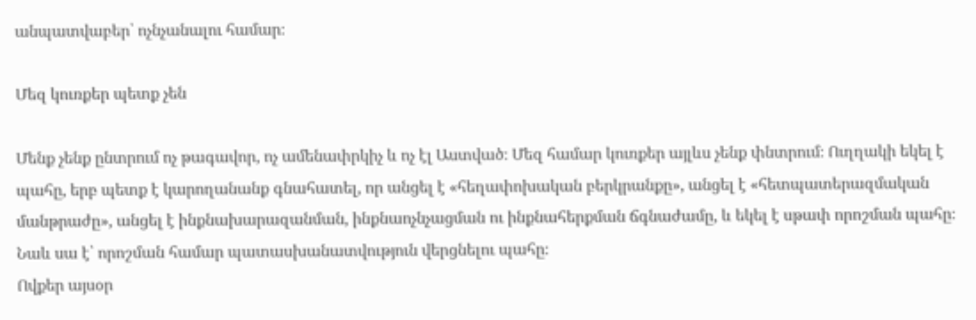անպատվաբեր՝ ոչնչանալու համար։

Մեզ կուռքեր պետք չեն

Մենք չենք ընտրում ոչ թագավոր, ոչ ամենափրկիչ և ոչ էլ Աստված։ Մեզ համար կուռքեր այլևս չենք փնտրում։ Ուղղակի եկել է պահը, երբ պետք է կարողանանք գնահատել, որ անցել է «հեղափոխական բերկրանքը», անցել է «հետպատերազմական մանթրաժը», անցել է ինքնախարազանման, ինքնաոչնչացման ու ինքնահերքման ճգնաժամը, և եկել է սթափ որոշման պահը։ Նաև սա է՝ որոշման համար պատասխանատվություն վերցնելու պահը։
Ովքեր այսօր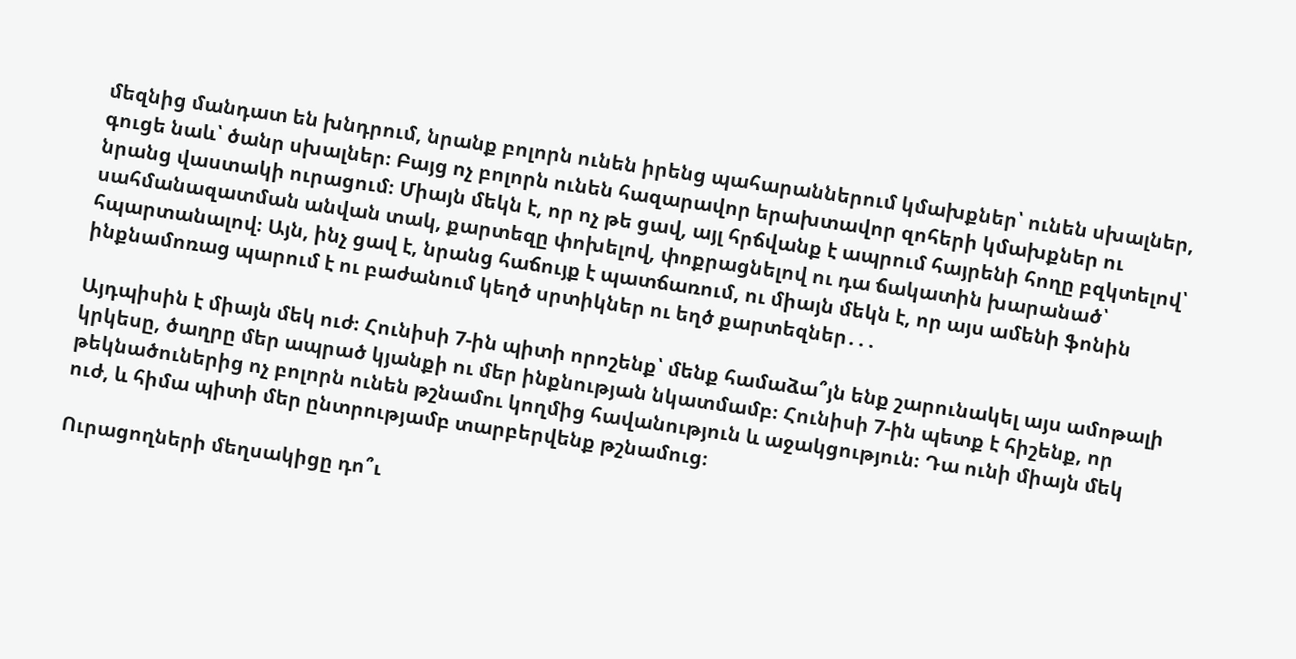մեզնից մանդատ են խնդրում, նրանք բոլորն ունեն իրենց պահարաններում կմախքներ՝ ունեն սխալներ, գուցե նաև՝ ծանր սխալներ։ Բայց ոչ բոլորն ունեն հազարավոր երախտավոր զոհերի կմախքներ ու նրանց վաստակի ուրացում։ Միայն մեկն է, որ ոչ թե ցավ, այլ հրճվանք է ապրում հայրենի հողը բզկտելով՝ սահմանազատման անվան տակ, քարտեզը փոխելով, փոքրացնելով ու դա ճակատին խարանած՝ հպարտանալով։ Այն, ինչ ցավ է, նրանց հաճույք է պատճառում, ու միայն մեկն է, որ այս ամենի ֆոնին ինքնամոռաց պարում է ու բաժանում կեղծ սրտիկներ ու եղծ քարտեզներ․․․

Այդպիսին է միայն մեկ ուժ։ Հունիսի 7-ին պիտի որոշենք՝ մենք համաձա՞յն ենք շարունակել այս ամոթալի կրկեսը, ծաղրը մեր ապրած կյանքի ու մեր ինքնության նկատմամբ։ Հունիսի 7-ին պետք է հիշենք, որ թեկնածուներից ոչ բոլորն ունեն թշնամու կողմից հավանություն և աջակցություն։ Դա ունի միայն մեկ ուժ, և հիմա պիտի մեր ընտրությամբ տարբերվենք թշնամուց։

Ուրացողների մեղսակիցը դո՞ւ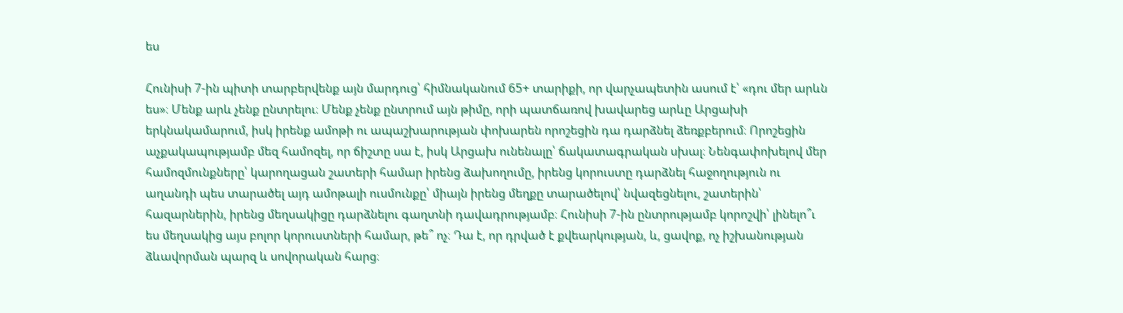ես

Հունիսի 7-ին պիտի տարբերվենք այն մարդուց՝ հիմնականում 65+ տարիքի, որ վարչապետին ասում է՝ «դու մեր արևն ես»։ Մենք արև չենք ընտրելու։ Մենք չենք ընտրում այն թիմը, որի պատճառով խավարեց արևը Արցախի երկնակամարում, իսկ իրենք ամոթի ու ապաշխարության փոխարեն որոշեցին դա դարձնել ձեռքբերում։ Որոշեցին աչքակապությամբ մեզ համոզել, որ ճիշտը սա է, իսկ Արցախ ունենալը՝ ճակատագրական սխալ։ Նենգափոխելով մեր համոզմունքները՝ կարողացան շատերի համար իրենց ձախողումը, իրենց կորուստը դարձնել հաջողություն ու աղանդի պես տարածել այդ ամոթալի ուսմունքը՝ միայն իրենց մեղքը տարածելով՝ նվազեցնելու, շատերին՝ հազարներին, իրենց մեղսակիցը դարձնելու գաղտնի դավադրությամբ։ Հունիսի 7-ին ընտրությամբ կորոշվի՝ լինելո՞ւ ես մեղսակից այս բոլոր կորուստների համար, թե՞ ոչ։ Դա է, որ դրված է քվեարկության, և, ցավոք, ոչ իշխանության ձևավորման պարզ և սովորական հարց։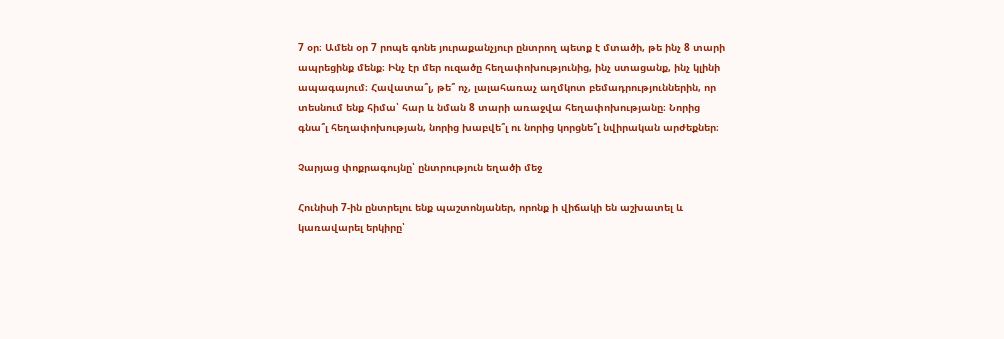7 օր։ Ամեն օր 7 րոպե գոնե յուրաքանչյուր ընտրող պետք է մտածի, թե ինչ 8 տարի ապրեցինք մենք։ Ինչ էր մեր ուզածը հեղափոխությունից, ինչ ստացանք, ինչ կլինի ապագայում։ Հավատա՞լ, թե՞ ոչ, լալահառաչ աղմկոտ բեմադրություններին, որ տեսնում ենք հիմա՝ հար և նման 8 տարի առաջվա հեղափոխությանը։ Նորից գնա՞լ հեղափոխության, նորից խաբվե՞լ ու նորից կորցնե՞լ նվիրական արժեքներ։

Չարյաց փոքրագույնը՝ ընտրություն եղածի մեջ

Հունիսի 7-ին ընտրելու ենք պաշտոնյաներ, որոնք ի վիճակի են աշխատել և կառավարել երկիրը՝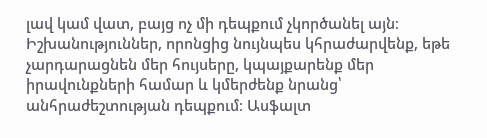լավ կամ վատ, բայց ոչ մի դեպքում չկործանել այն։ Իշխանություններ, որոնցից նույնպես կհրաժարվենք, եթե չարդարացնեն մեր հույսերը, կպայքարենք մեր իրավունքների համար և կմերժենք նրանց՝ անհրաժեշտության դեպքում։ Ասֆալտ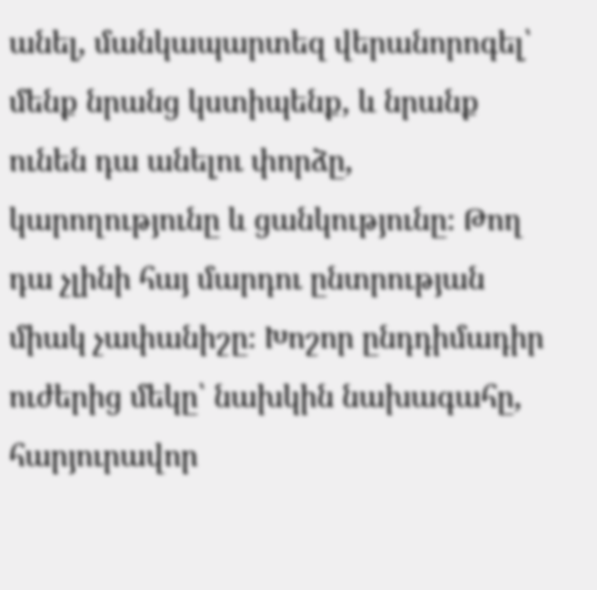անել, մանկապարտեզ վերանորոգել՝ մենք նրանց կստիպենք, և նրանք ունեն դա անելու փորձը, կարողությունը և ցանկությունը։ Թող դա չլինի հայ մարդու ընտրության միակ չափանիշը։ Խոշոր ընդդիմադիր ուժերից մեկը՝ նախկին նախագահը, հարյուրավոր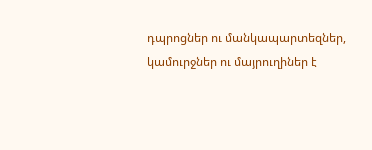դպրոցներ ու մանկապարտեզներ, կամուրջներ ու մայրուղիներ է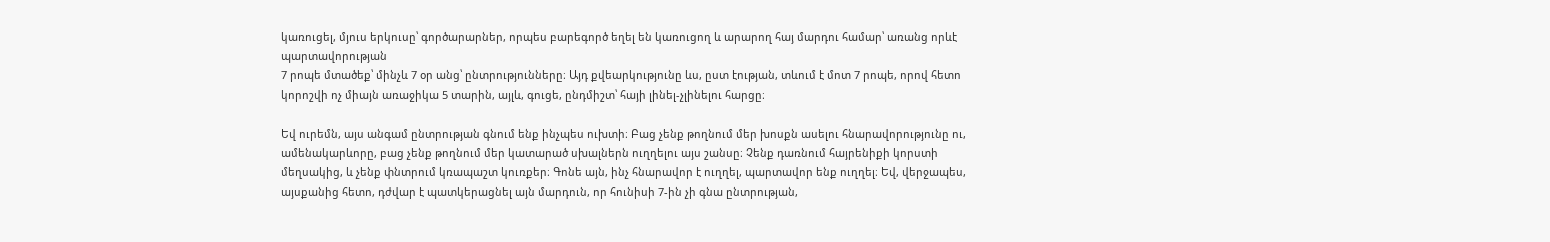կառուցել, մյուս երկուսը՝ գործարարներ, որպես բարեգործ եղել են կառուցող և արարող հայ մարդու համար՝ առանց որևէ պարտավորության
7 րոպե մտածեք՝ մինչև 7 օր անց՝ ընտրությունները։ Այդ քվեարկությունը ևս, ըստ էության, տևում է մոտ 7 րոպե, որով հետո կորոշվի ոչ միայն առաջիկա 5 տարին, այլև, գուցե, ընդմիշտ՝ հայի լինել-չլինելու հարցը։

Եվ ուրեմն, այս անգամ ընտրության գնում ենք ինչպես ուխտի։ Բաց չենք թողնում մեր խոսքն ասելու հնարավորությունը ու, ամենակարևորը, բաց չենք թողնում մեր կատարած սխալներն ուղղելու այս շանսը։ Չենք դառնում հայրենիքի կորստի մեղսակից, և չենք փնտրում կռապաշտ կուռքեր։ Գոնե այն, ինչ հնարավոր է ուղղել, պարտավոր ենք ուղղել։ Եվ, վերջապես, այսքանից հետո, դժվար է պատկերացնել այն մարդուն, որ հունիսի 7-ին չի գնա ընտրության,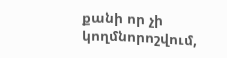քանի որ չի կողմնորոշվում,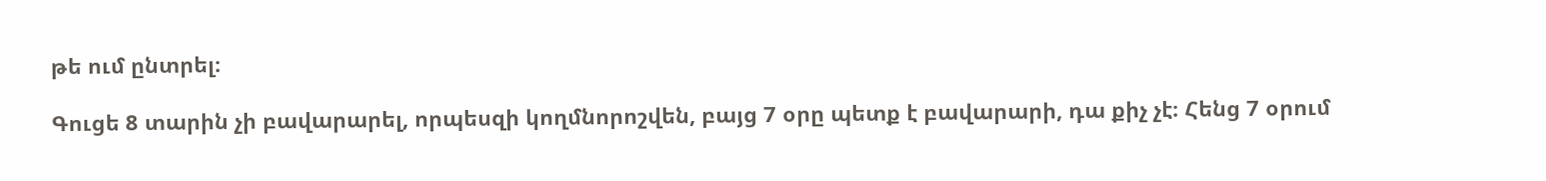թե ում ընտրել։

Գուցե 8 տարին չի բավարարել, որպեսզի կողմնորոշվեն, բայց 7 օրը պետք է բավարարի, դա քիչ չէ։ Հենց 7 օրում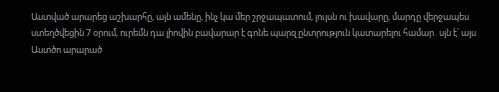Աստված արարեց աշխարհը, այն ամենը, ինչ կա մեր շրջապատում, լույսն ու խավարը, մարդը վերջապես ստեղծվեցին 7 օրում, ուրեմն դա լիովին բավարար է գոնե պարզ ընտրություն կատարելու համար․սյն է՝ այս Աստծո արարած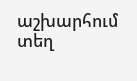աշխարհում տեղ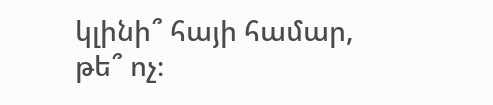կլինի՞ հայի համար, թե՞ ոչ։